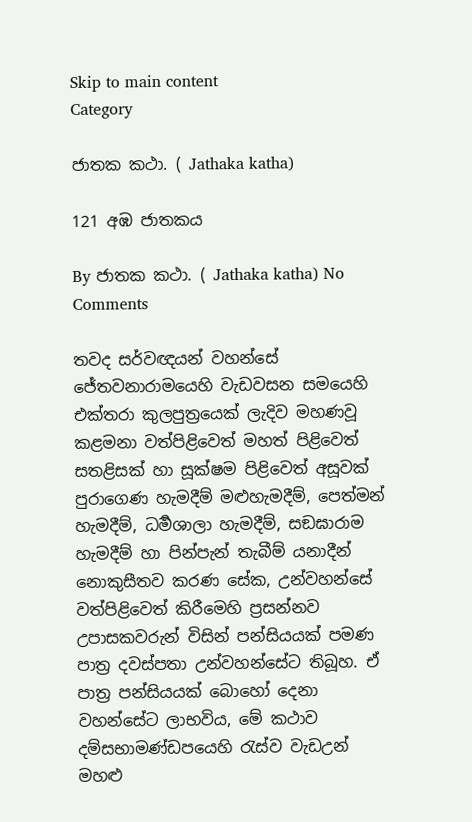Skip to main content
Category

ජාතක කථා. ( Jathaka katha)

121 අඹ ජාතකය

By ජාතක කථා. ( Jathaka katha) No Comments

තවද සර්වඥයන් වහන්සේ ජේතවනාරාමයෙහි වැඩවසන සමයෙහි එක්තරා කුලපුත්‍රයෙක් ලැදිව මහණවූ කළමනා වත්පිළිවෙත් මහත් පිළිවෙත් සතළිසක් හා සූක්ෂම පිළිවෙත් අසූවක් පුරාගෙණ හැමදීම් මළුහැමදීම්, පෙත්මන් හැමදීම්, ධර්‍මශාලා හැමදීම්, සඞඝාරාම හැමදීම් හා පින්පැන් තැබීම් යනාදීන් නොකුසීතව කරණ සේක, උන්වහන්සේ වත්පිළිවෙත් කිරීමෙහි ප්‍රසන්නව උපාසකවරුන් විසින් පන්සියයක් පමණ පාත්‍ර දවස්පතා උන්වහන්සේට තිබූහ. ඒ පාත්‍ර පන්සියයක් බොහෝ දෙනා වහන්සේට ලාභවිය, මේ කථාව දම්සභාමණ්ඩපයෙහි රැස්ව වැඩඋන් මහළු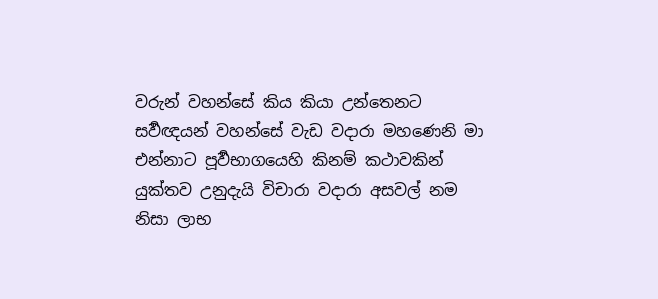වරුන් වහන්සේ කිය කියා උන්තෙනට සර්‍වඥයන් වහන්සේ වැඩ වදාරා මහණෙනි මා එන්නාට පූර්‍වභාගයෙහි කිනම් කථාවකින් යුක්තව උනුදැයි විචාරා වදාරා අසවල් නම නිසා ලාභ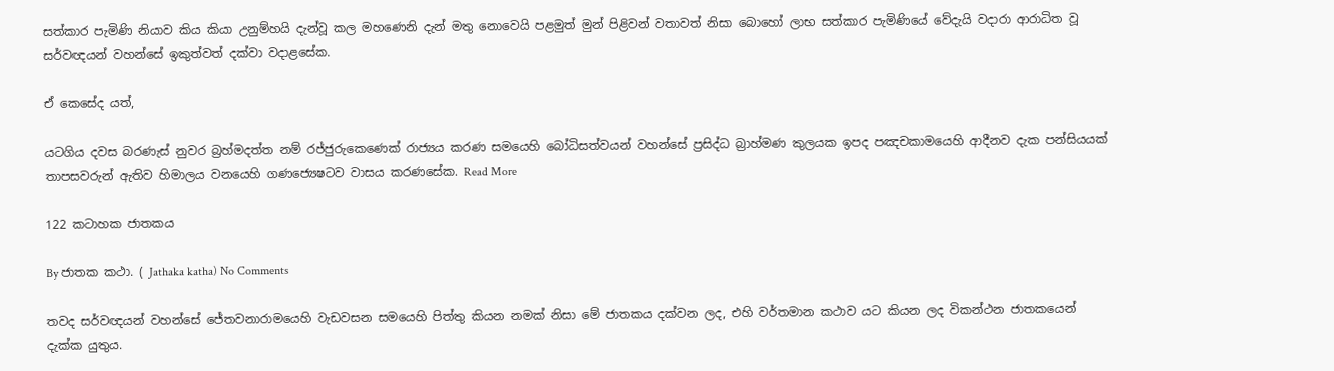සත්කාර පැමිණි නියාව කිය කියා උනුම්හයි දැන්වූ කල මහණෙනි දැන් මතු නොවෙයි පළමුත් මුන් පිළිවන් වතාවත් නිසා බොහෝ ලාභ සත්කාර පැමිණියේ වේදැයි වදාරා ආරාධිත වූ සර්වඥයන් වහන්සේ ඉකුත්වත් දක්වා වදාළසේක.

ඒ කෙසේද යත්,

යටගිය දවස බරණැස් නුවර බ්‍රහ්මදත්ත නම් රජ්ජුරුකෙණෙක් රාජ්‍යය කරණ සමයෙහි බෝධිසත්වයන් වහන්සේ ප්‍රසිද්ධ බ්‍රාහ්මණ කුලයක ඉපද පඤචකාමයෙහි ආදීනව දැක පන්සියයක් තාපසවරුන් ඇතිව හිමාලය වනයෙහි ගණජ්‍යෙෂටව වාසය කරණසේක. Read More

122 කටාහක ජාතකය

By ජාතක කථා. ( Jathaka katha) No Comments

තවද සර්වඥයන් වහන්සේ ජේතවනාරාමයෙහි වැඩවසන සමයෙහි පිත්තු කියන නමක් නිසා මේ ජාතකය දක්වන ලද, එහි වර්තමාන කථාව යට කියන ලද විකන්ථන ජාතකයෙන් දැක්ක යුතුය.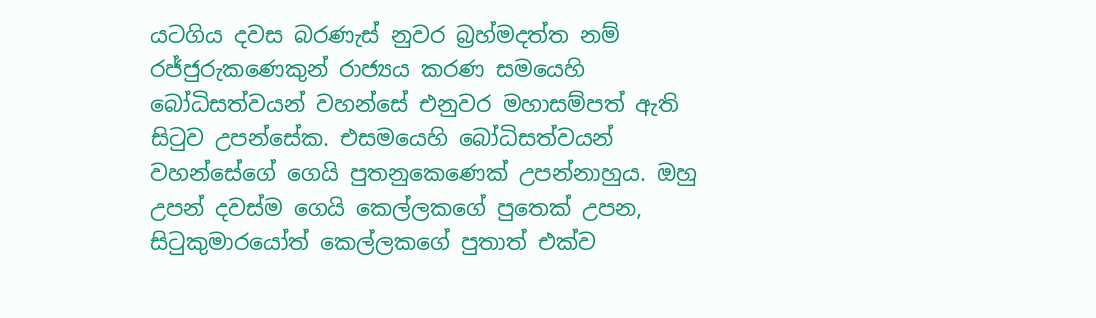යටගිය දවස බරණැස් නුවර බ්‍රහ්මදත්ත නම් රජ්ජුරුකණෙකුන් රාජ්‍යය කරණ සමයෙහි බෝධිසත්වයන් වහන්සේ එනුවර මහාසම්පත් ඇති සිටුව උපන්සේක. එසමයෙහි බෝධිසත්වයන් වහන්සේගේ ගෙයි පුතනුකෙණෙක් උපන්නාහුය. ඔහු උපන් දවස්ම ගෙයි කෙල්ලකගේ පුතෙක් උපන, සිටුකුමාරයෝත් කෙල්ලකගේ පුතාත් එක්ව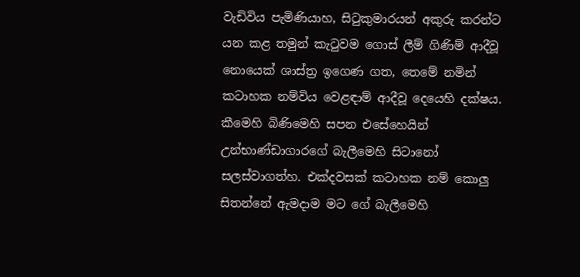වැඩිවිය පැමිණියාහ, සිටුකුමාරයන් අකුරු කරන්ට යන කළ තමුන් කැටුවම ගොස් ලීම් ගිණිම් ආදීවූ නොයෙක් ශාස්ත්‍ර ඉගෙණ ගත, තෙමේ නමින් කටාහක නම්විය වෙළඳාම් ආදීවූ දෙයෙහි දක්ෂය. කීමෙහි බිණිමෙහි සපන එසේහෙයින් උන්භාණ්ඩාගාරගේ බැලීමෙහි සිටානෝ සලස්වාගත්හ. එක්දවසක් කටාහක නම් කොලු සිතන්නේ ඇමදාම මට ගේ බැලීමෙහි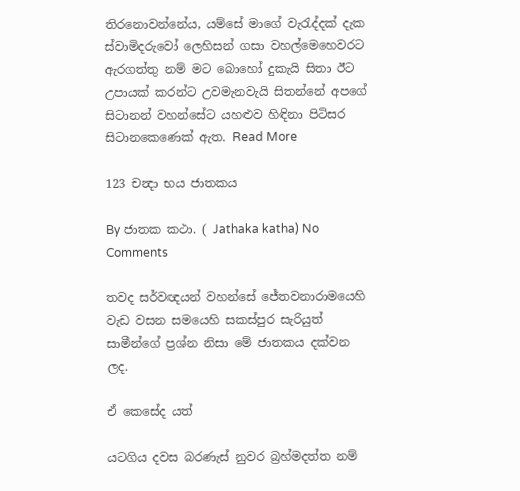තිරනොවන්නේය, යම්සේ මාගේ වැරැද්දක් දැක ස්වාමිදරුවෝ ලෙහිසන් ගසා වහල්මෙහෙවරට ඇරගත්තු නම් මට බොහෝ දුකැයි සිතා ඊට උපායක් කරන්ට උවමැනවැයි සිතන්නේ අපගේ සිටානන් වහන්සේට යහළුව හිඳිනා පිටිසර සිටානකෙණෙක් ඇත. Read More

123 චන්‍දා භය ජාතකය

By ජාතක කථා. ( Jathaka katha) No Comments

තවද සර්වඥයන් වහන්සේ ජේතවනාරාමයෙහි වැඩ වසන සමයෙහි සකස්පුර සැරියුත් සාමීන්ගේ ප්‍රශ්න නිසා මේ ජාතකය දක්වන ලද.

ඒ කෙසේද යත්

යටගිය දවස බරණැස් නුවර බ්‍රහ්මදත්ත නම්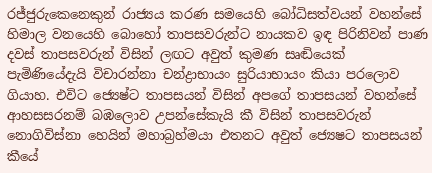රජ්ජුරුකෙනෙකුන් රාජ්‍යය කරණ සමයෙහි බෝධිසත්වයන් වහන්සේ හිමාල වනයෙහි බොහෝ තාපසවරුන්ට නායකව ඉඳ පිරිනිවන් පාණ දවස් තාපසවරුන් විසින් ලඟට අවුත් කුමණ සෘඬියෙක් පැමිණියේදැයි විචාරන්නා චන්ද්‍රාභායං සුරියාභායං කියා පරලොව ගියාහ. එවිට ජ්‍යෙෂ්ට තාපසයන් විසින් අපගේ තාපසයන් වහන්සේ ආහසසරනම් බඹලොව උපන්සේකැයි කී විසින් තාපසවරුන් නොගිවිස්නා හෙයින් මහාබ්‍රහ්මයා එතනට අවුත් ජ්‍යෙෂට තාපසයන් කීයේ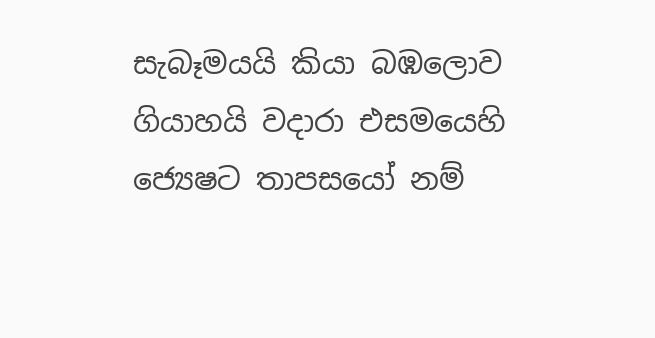සැබෑමයයි කියා බඹලොව ගියාහයි වදාරා එසමයෙහි ජ්‍යෙෂට තාපසයෝ නම්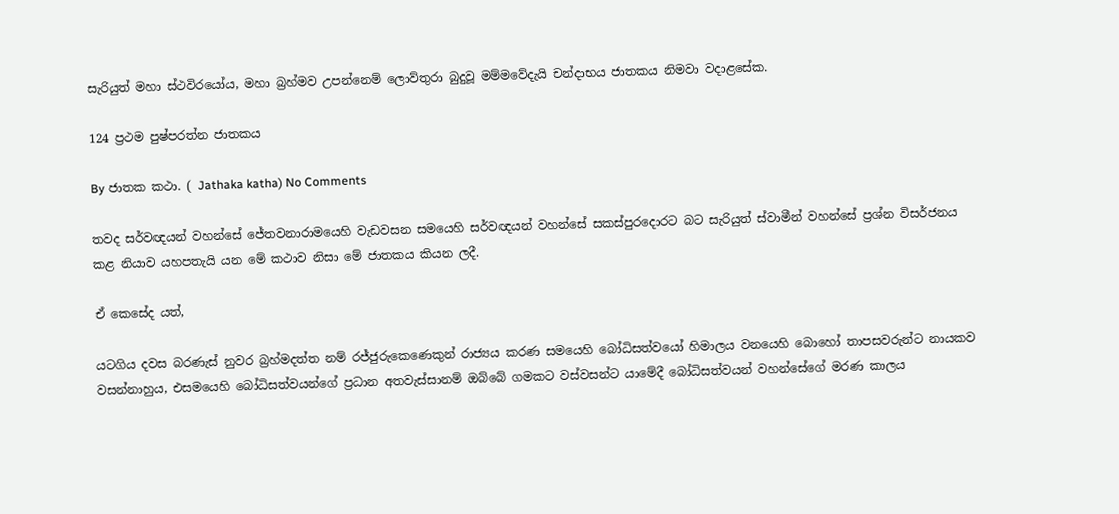සැරියුත් මහා ස්ථවිරයෝය, මහා බ්‍රහ්මව උපන්නෙම් ලොව්තුරා බුදුවූ මම්මවේදැයි චන්දාභය ජාතකය නිමවා වදාළසේක.

124 ප්‍රථම පුෂ්පරත්න ජාතකය

By ජාතක කථා. ( Jathaka katha) No Comments

තවද සර්වඥයන් වහන්සේ ජේතවනාරාමයෙහි වැඩවසන සමයෙහි සර්වඥයන් වහන්සේ සකස්පුරදොරට බට සැරියුත් ස්වාමීන් වහන්සේ ප්‍රශ්න විසර්ජනය කළ නියාව යහපතැයි යන මේ කථාව නිසා මේ ජාතකය කියන ලදී.

ඒ කෙසේද යත්,

යටගිය දවස බරණැස් නුවර බ්‍රහ්මදත්ත නම් රජ්ජුරුකෙණෙකුන් රාජ්‍යය කරණ සමයෙහි බෝධිසත්වයෝ හිමාලය වනයෙහි බොහෝ තාපසවරුන්ට නායකව වසන්නාහුය, එසමයෙහි බෝධිසත්වයන්ගේ ප්‍රධාන අතවැස්සානම් ඔබ්බේ ගමකට වස්වසන්ට යාමේදී බෝධිසත්වයන් වහන්සේගේ මරණ කාලය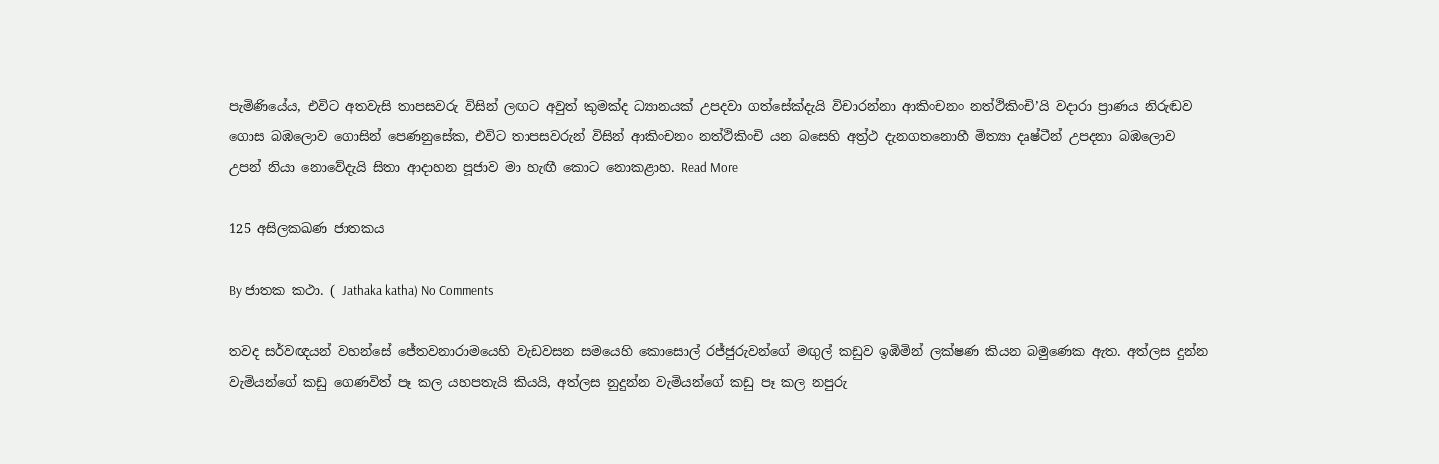පැමිණියේය, එවිට අතවැසි තාපසවරු විසින් ලඟට අවුත් කුමක්ද ධ්‍යානයක් උපදවා ගත්සේක්දැයි විචාරන්නා ආකිංචනං නත්ථිකිංචි’යි වදාරා ප්‍රාණය නිරුඬව ගොස බඹලොව ගොසින් පෙණනුසේක, එවිට තාපසවරුන් විසින් ආකිංචනං නත්ථිකිංචි යන බසෙහි අත්‍ර්‍ථ දැනගතනොහී මිත්‍යා දෘෂ්ටීන් උපදනා බඹලොව උපන් නියා නොවේදැයි සිතා ආදාහන පූජාව මා හැඟී කොට නොකළාහ. Read More

125 අසිලකඛණ ජාතකය

By ජාතක කථා. ( Jathaka katha) No Comments

තවද සර්වඥයන් වහන්සේ ජේතවනාරාමයෙහි වැඩවසන සමයෙහි කොසොල් රජ්ජුරුවන්ගේ මඟුල් කඩුව ඉඹිමින් ලක්ෂණ කියන බමුණෙක ඇත. අත්ලස දුන්න වැමියන්ගේ කඩු ගෙණවිත් පෑ කල යහපතැයි කියයි, අත්ලස නුදුන්න වැමියන්ගේ කඩු පෑ කල නපුරු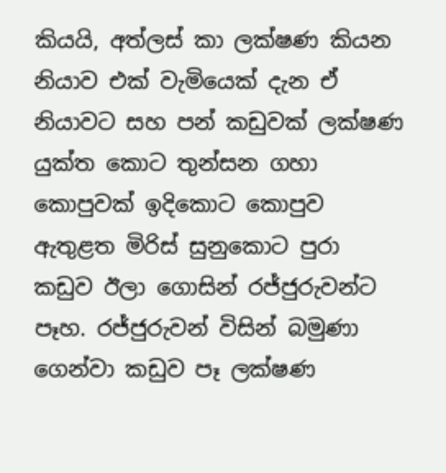කියයි, අත්ලස් කා ලක්ෂණ කියන නියාව එක් වැමියෙක් දැන ඒ නියාවට සහ පන් කඩුවක් ලක්ෂණ යුක්ත කොට තුන්සන ගහා කොපුවක් ඉදිකොට කොපුව ඇතුළත මිරිස් සුනුකොට පුරා කඩුව ඊලා ගොසින් රජ්ජුරුවන්ට පෑහ. රජ්ජුරුවන් විසින් බමුණා ගෙන්වා කඩුව පෑ ලක්ෂණ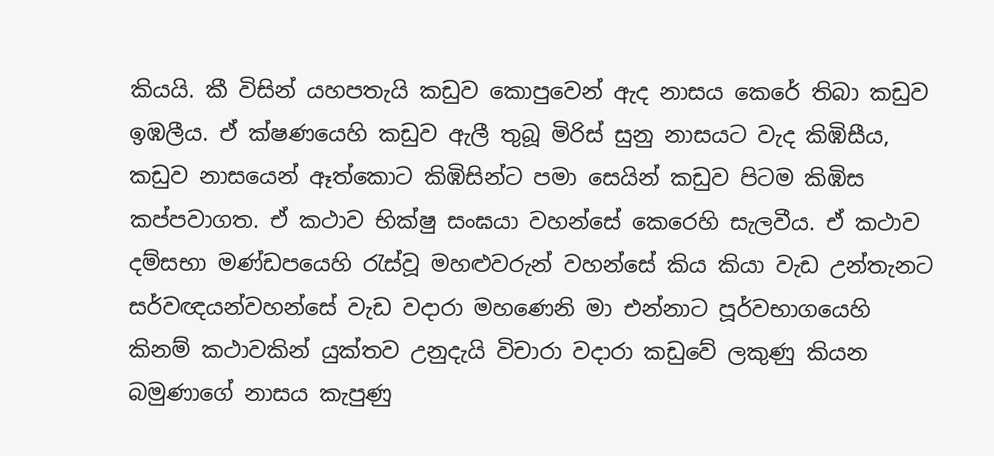කියයි. කී විසින් යහපතැයි කඩුව කොපුවෙන් ඇද නාසය කෙරේ තිබා කඩුව ඉඹලීය. ඒ ක්ෂණයෙහි කඩුව ඇලී තුබූ මිරිස් සුනු නාසයට වැද කිඹිසීය, කඩුව නාසයෙන් ඈත්කොට කිඹිසින්ට පමා සෙයින් කඩුව පිටම කිඹිස කප්පවාගත. ඒ කථාව භික්ෂු සංඝයා වහන්සේ කෙරෙහි සැලවීය. ඒ කථාව දම්සභා මණ්ඩපයෙහි රැස්වූ මහළුවරුන් වහන්සේ කිය කියා වැඩ උන්තැනට සර්වඥයන්වහන්සේ වැඩ වදාරා මහණෙනි මා එන්නාට පූර්වභාගයෙහි කිනම් කථාවකින් යුක්තව උනුදැයි විචාරා වදාරා කඩුවේ ලකුණු කියන බමුණාගේ නාසය කැපුණු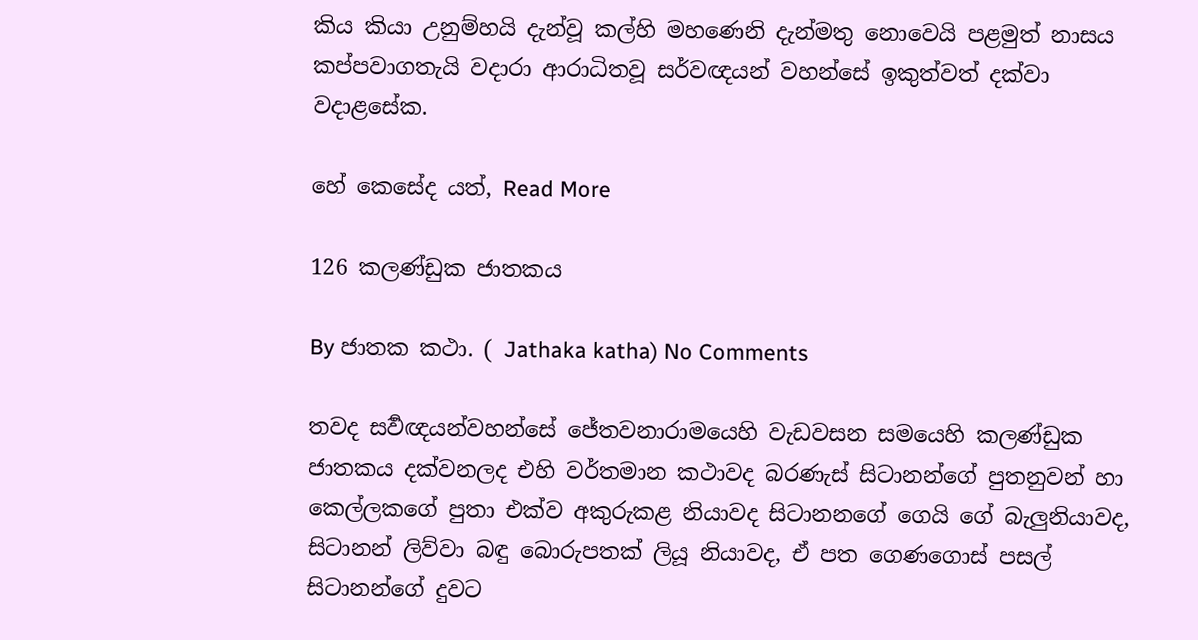කිය කියා උනුම්හයි දැන්වූ කල්හි මහණෙනි දැන්මතු නොවෙයි පළමුත් නාසය කප්පවාගතැයි වදාරා ආරාධිතවූ සර්වඥයන් වහන්සේ ඉකුත්වත් දක්වා වදාළසේක.

හේ කෙසේද යත්, Read More

126 කලණ්ඩුක ජාතකය

By ජාතක කථා. ( Jathaka katha) No Comments

තවද සර්‍වඥයන්වහන්සේ ජේතවනාරාමයෙහි වැඩවසන සමයෙහි කලණ්ඩුක ජාතකය දක්වනලද එහි වර්තමාන කථාවද බරණැස් සිටානන්ගේ පුතනුවන් හා කෙල්ලකගේ පුතා එක්ව අකුරුකළ නියාවද සිටානනගේ ගෙයි ගේ බැලුනියාවද, සිටානන් ලිව්වා බඳු බොරුපතක් ලියූ නියාවද, ඒ පත ගෙණගොස් පසල් සිටානන්ගේ දුවට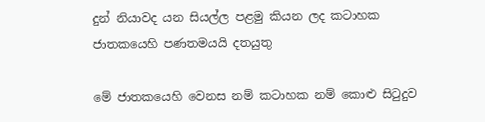දුන් නියාවද යන සියල්ල පළමු කියන ලද කටාහක ජාතකයෙහි පණතමයයි දතයුතු

මේ ජාතකයෙහි වෙනස නම් කටාහක නම් කොළු සිටුදුව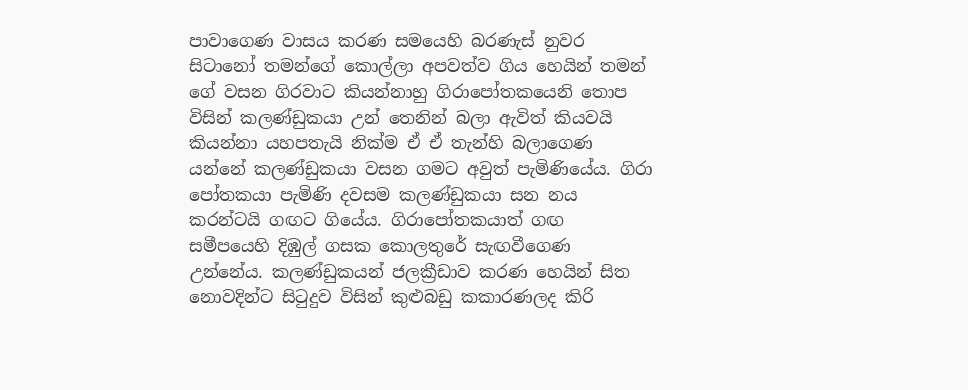පාවාගෙණ වාසය කරණ සමයෙහි බරණැස් නුවර සිටානෝ තමන්ගේ කොල්ලා අපවත්ව ගිය හෙයින් තමන් ගේ වසන ගිරවාට කියන්නාහු ගිරාපෝතකයෙනි තොප විසින් කලණ්ඩුකයා උන් තෙනින් බලා ඇවිත් කියවයි කියන්නා යහපතැයි නික්ම ඒ ඒ තැන්හි බලාගෙණ යන්නේ කලණ්ඩුකයා වසන ගමට අවුත් පැමිණියේය. ගිරා පෝතකයා පැමිණි දවසම කලණ්ඩුකයා සන නය කරන්ටයි ගඟට ගියේය. ගිරාපෝතකයාත් ගඟ සමීපයෙහි දිඹුල් ගසක කොලතුරේ සැඟවීගෙණ උන්නේය. කලණ්ඩුකයන් ජලක්‍රීඩාව කරණ හෙයින් සිත නොවදින්ට සිටුදුව විසින් කුළුබඩු කකාරණලද කිරි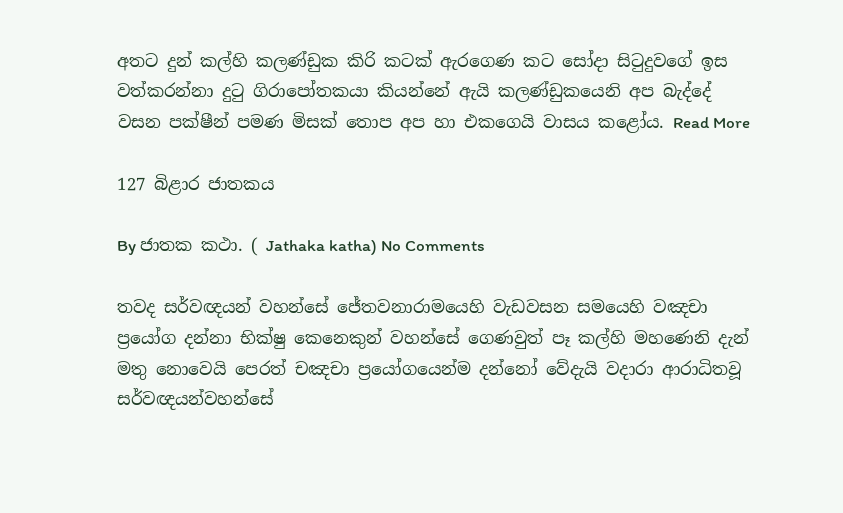අතට දුන් කල්හි කලණ්ඩුක කිරි කටක් ඇරගෙණ කට සෝදා සිටුදුවගේ ඉස වත්කරන්නා දුටු ගිරාපෝතකයා කියන්නේ ඇයි කලණ්ඩුකයෙනි අප බැද්දේ වසන පක්ෂීන් පමණ මිසක් තොප අප හා එකගෙයි වාසය කළෝය. Read More

127 බිළාර ජාතකය

By ජාතක කථා. ( Jathaka katha) No Comments

තවද සර්වඥයන් වහන්සේ ජේතවනාරාමයෙහි වැඩවසන සමයෙහි වඤචා ප්‍රයෝග දන්නා භික්ෂු කෙනෙකුන් වහන්සේ ගෙණවුත් පෑ කල්හි මහණෙනි දැන් මතු නොවෙයි පෙරත් චඤචා ප්‍රයෝගයෙන්ම දන්නෝ වේදැයි වදාරා ආරාධිතවූ සර්වඥයන්වහන්සේ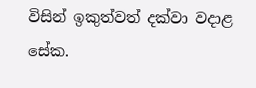විසින් ඉකුත්වත් දක්වා වදාළ සේක.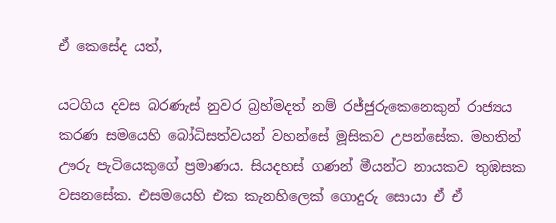ඒ කෙසේද යත්,

යටගිය දවස බරණැස් නුවර බ්‍රහ්මදත් නම් රජ්ජුරුකෙනෙකුන් රාජ්‍යය කරණ සමයෙහි බෝධිසත්වයන් වහන්සේ මූසිකව උපන්සේක. මහතින් ඌරු පැටියෙකුගේ ප්‍රමාණය. සියදහස් ගණන් මීයන්ට නායකව තුඹසක වසනසේක. එසමයෙහි එක කැනහිලෙක් ගොදුරු සොයා ඒ ඒ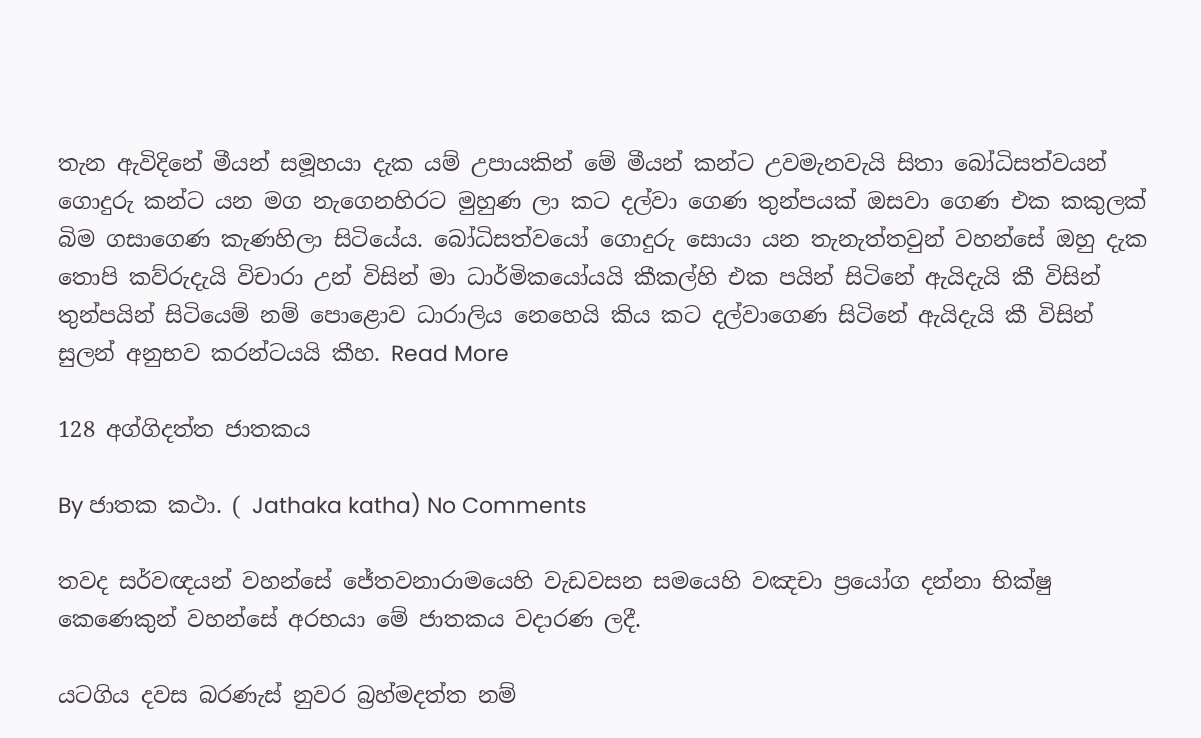තැන ඇවිදිනේ මීයන් සමූහයා දැක යම් උපායකින් මේ මීයන් කන්ට උවමැනවැයි සිතා බෝධිසත්වයන් ගොදුරු කන්ට යන මග නැගෙනහිරට මුහුණ ලා කට දල්වා ගෙණ තුන්පයක් ඔසවා ගෙණ එක කකුලක් බිම ගසාගෙණ කැණහිලා සිටියේය. බෝධිසත්වයෝ ගොදුරු සොයා යන තැනැත්තවුන් වහන්සේ ඔහු දැක තොපි කව්රුදැයි විචාරා උන් විසින් මා ධාර්මිකයෝයයි කීකල්හි එක පයින් සිටිනේ ඇයිදැයි කී විසින් තුන්පයින් සිටියෙම් නම් පොළොව ධාරාලිය නෙහෙයි කිය කට දල්වාගෙණ සිටිනේ ඇයිදැයි කී විසින් සුලන් අනුභව කරන්ටයයි කීහ. Read More

128 අග්ගිදත්ත ජාතකය

By ජාතක කථා. ( Jathaka katha) No Comments

තවද සර්වඥයන් වහන්සේ ජේතවනාරාමයෙහි වැඩවසන සමයෙහි වඤචා ප්‍රයෝග දන්නා භික්ෂු කෙණෙකුන් වහන්සේ අරභයා මේ ජාතකය වදාරණ ලදී.

යටගිය දවස බරණැස් නුවර බ්‍රහ්මදත්ත නම්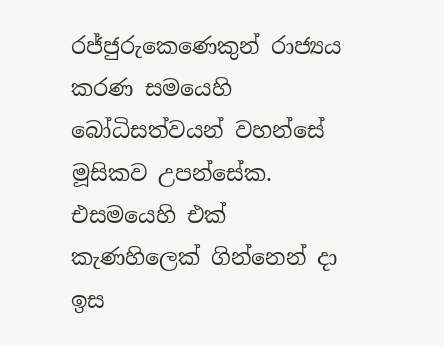රජ්ජුරුකෙණෙකුන් රාජ්‍යය කරණ සමයෙහි බෝධිසත්වයන් වහන්සේ මූසිකව උපන්සේක. එසමයෙහි එක් කැණහිලෙක් ගින්නෙන් දා ඉස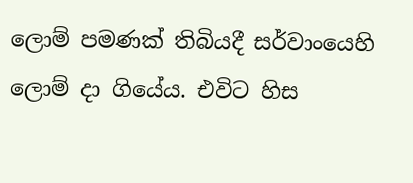ලොම් පමණක් තිබියදී සර්වාංයෙහි ලොම් දා ගියේය. එවිට හිස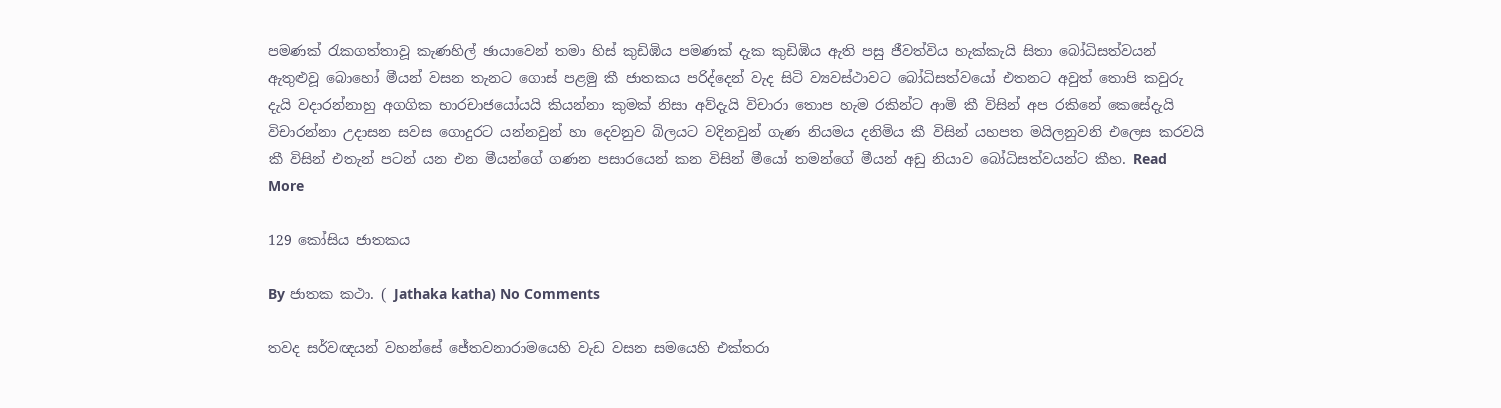පමණක් රැකගත්තාවූ කැණහිල් ඡායාවෙන් තමා හිස් කුඩිඹිය පමණක් දැක කුඩිඹිය ඇති පසු ජීවත්විය හැක්කැයි සිතා බෝධිසත්වයන් ඇතුළුවූ බොහෝ මීයන් වසන තැනට ගොස් පළමු කී ජාතකය පරිද්දෙන් වැද සිටි ව්‍යවස්ථාවට බෝධිසත්වයෝ එතනට අවුත් තොපි කවුරු දැයි වදාරන්නාහු අගගික භාරචාජයෝයයි කියන්නා කුමක් නිසා අව්දැයි විචාරා තොප හැම රකින්ට ආමි කී විසින් අප රකිනේ කෙසේදැයි විචාරන්නා උදාසන සවස ගොදුරට යන්නවුන් හා දෙවනුව බිලයට වදිනවුන් ගැණ නියමය දනිමිය කී විසින් යහපත මයිලනුවනි එලෙස කරවයි කී විසින් එතැන් පටන් යන එන මීයන්ගේ ගණන පසාරයෙන් කන විසින් මීයෝ තමන්ගේ මීයන් අඩු නියාව බෝධිසත්වයන්ට කීහ. Read More

129 කෝසිය ජාතකය

By ජාතක කථා. ( Jathaka katha) No Comments

තවද සර්වඥයන් වහන්සේ ජේතවනාරාමයෙහි වැඩ වසන සමයෙහි එක්තරා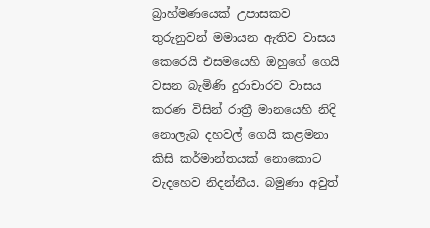බ්‍රාහ්මණයෙක් උපාසකව තුරුනුවන් මමායන ඇතිව වාසය කෙරෙයි එසමයෙහි ඔහුගේ ගෙයි වසන බැමිණි දුරාචාරව වාසය කරණ විසින් රාත්‍රී මානයෙහි නිදි නොලැබ දහවල් ගෙයි කළමනා කිසි කර්මාන්තයක් නොකොට වැදහෙව නිදන්නීය. බමුණා අවුත්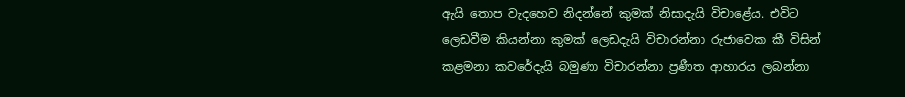ඇයි තොප වැදහෙව නිදන්නේ කුමක් නිසාදැයි විචාළේය. එවිට ලෙඩවීම කියන්නා කුමක් ලෙඩදැයි විචාරන්නා රුජාවෙක කී විසින් කළමනා කවරේදැයි බමුණා විචාරන්නා ප්‍රණීත ආහාරය ලබන්නා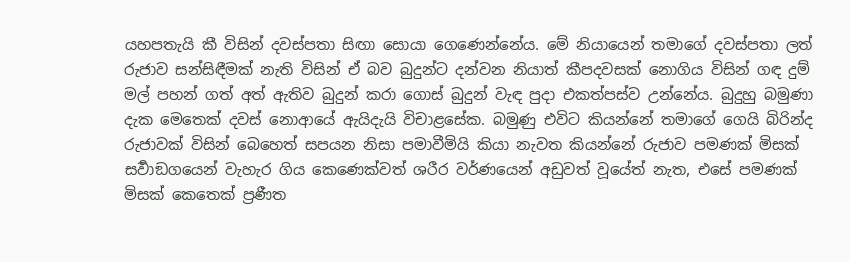යහපතැයි කී විසින් දවස්පතා සිඟා සොයා ගෙණෙන්නේය. මේ නියායෙන් තමාගේ දවස්පතා ලත් රුජාව සන්සිඳීමක් නැති විසින් ඒ බව බුදුන්ට දන්වන නියාත් කීපදවසක් නොගිය විසින් ගඳ දුම් මල් පහන් ගත් අත් ඇතිව බුදුන් කරා ගොස් බුදුන් වැඳ පුදා එකත්පස්ව උන්නේය. බුදුහු බමුණා දැක මෙතෙක් දවස් නොආයේ ඇයිදැයි විචාළසේක. බමුණු එවිට කියන්නේ තමාගේ ගෙයි බිරින්ද රුජාවක් විසින් බෙහෙත් සපයන නිසා පමාවීමියි කියා නැවත කියන්නේ රුජාව පමණක් මිසක් සර්‍වාඞගයෙන් වැහැර ගිය කෙණෙක්වත් ශරීර වර්ණයෙන් අඩුවත් වූයේත් නැත, එසේ පමණක් මිසක් කෙතෙක් ප්‍රණීත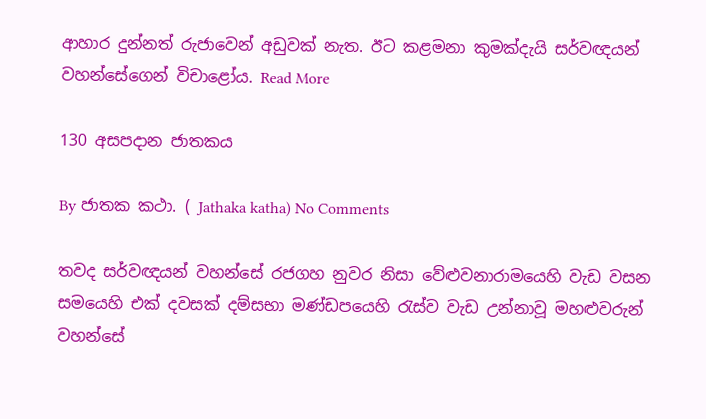ආහාර දුන්නත් රුජාවෙන් අඩුවක් නැත. ඊට කළමනා කුමක්දැයි සර්වඥයන් වහන්සේගෙන් විචාළෝය. Read More

130 අසපදාන ජාතකය

By ජාතක කථා. ( Jathaka katha) No Comments

තවද සර්වඥයන් වහන්සේ රජගහ නුවර නිසා වේළුවනාරාමයෙහි වැඩ වසන සමයෙහි එක් දවසක් දම්සභා මණ්ඩපයෙහි රැස්ව වැඩ උන්නාවූ මහළුවරුන් වහන්සේ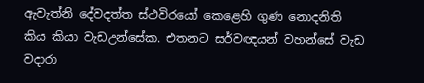ඇවැත්නි දේවදත්ත ස්ථවිරයෝ කෙළෙහි ගුණ නොදනිති කිය කියා වැඩඋන්සේක. එතනට සර්වඥයන් වහන්සේ වැඩ වදාරා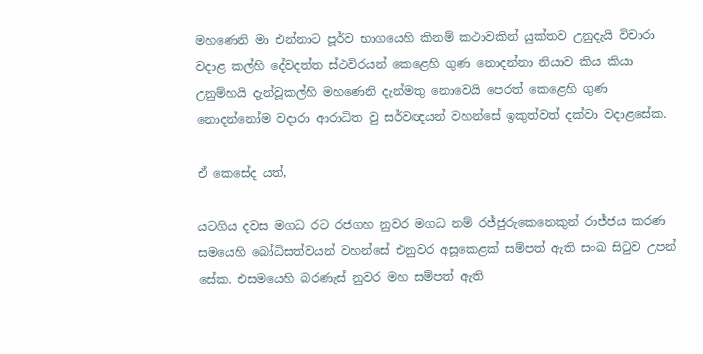මහණෙනි මා එන්නාට පූර්ව භාගයෙහි කිනම් කථාවකින් යුක්තව උනුදැයි විචාරා වදාළ කල්හි දේවදත්ත ස්ථවිරයන් කෙළෙහි ගුණ නොදන්නා නියාව කිය කියා උනුම්හයි දැන්වූකල්හි මහණෙනි දැන්මතු නොවෙයි පෙරත් කෙළෙහි ගුණ නොදන්නෝම වදාරා ආරාධිත වු සර්වඥයන් වහන්සේ ඉකුත්වත් දක්වා වදාළසේක.

ඒ කෙසේද යත්,

යටගිය දවස මගධ රට රජගහ නුවර මගධ නම් රජ්ජුරුකෙනෙකුන් රාජ්ජය කරණ සමයෙහි බෝධිසත්වයන් වහන්සේ එනුවර අසූකෙළක් සම්පත් ඇති සංඛ සිටුව උපන් සේක. එසමයෙහි බරණැස් නුවර මහ සම්පත් ඇති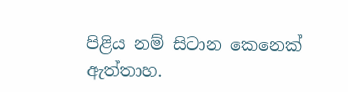පිළිය නම් සිටාන කෙනෙක් ඇත්තාහ.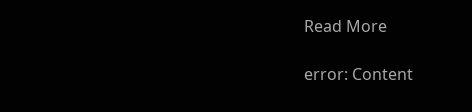Read More

error: Content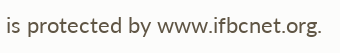is protected by www.ifbcnet.org.